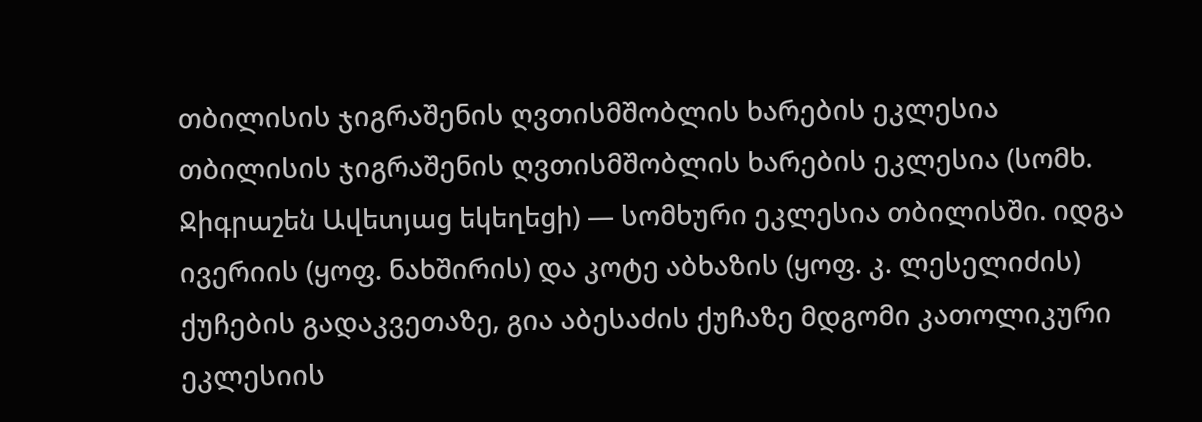თბილისის ჯიგრაშენის ღვთისმშობლის ხარების ეკლესია
თბილისის ჯიგრაშენის ღვთისმშობლის ხარების ეკლესია (სომხ. Ջիգրաշեն Ավետյաց եկեղեցի) — სომხური ეკლესია თბილისში. იდგა ივერიის (ყოფ. ნახშირის) და კოტე აბხაზის (ყოფ. კ. ლესელიძის) ქუჩების გადაკვეთაზე, გია აბესაძის ქუჩაზე მდგომი კათოლიკური ეკლესიის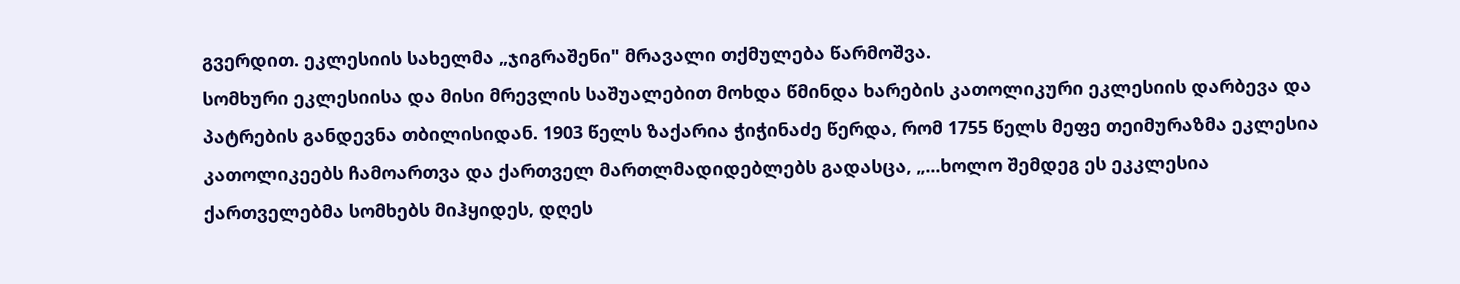გვერდით. ეკლესიის სახელმა „ჯიგრაშენი" მრავალი თქმულება წარმოშვა.
სომხური ეკლესიისა და მისი მრევლის საშუალებით მოხდა წმინდა ხარების კათოლიკური ეკლესიის დარბევა და პატრების განდევნა თბილისიდან. 1903 წელს ზაქარია ჭიჭინაძე წერდა, რომ 1755 წელს მეფე თეიმურაზმა ეკლესია კათოლიკეებს ჩამოართვა და ქართველ მართლმადიდებლებს გადასცა, „...ხოლო შემდეგ ეს ეკკლესია ქართველებმა სომხებს მიჰყიდეს, დღეს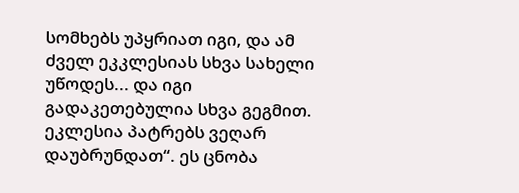სომხებს უპყრიათ იგი, და ამ ძველ ეკკლესიას სხვა სახელი უწოდეს... და იგი გადაკეთებულია სხვა გეგმით. ეკლესია პატრებს ვეღარ დაუბრუნდათ“. ეს ცნობა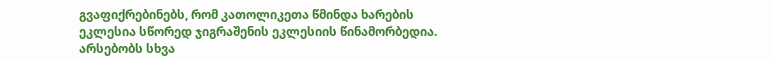გვაფიქრებინებს, რომ კათოლიკეთა წმინდა ხარების ეკლესია სწორედ ჯიგრაშენის ეკლესიის წინამორბედია.
არსებობს სხვა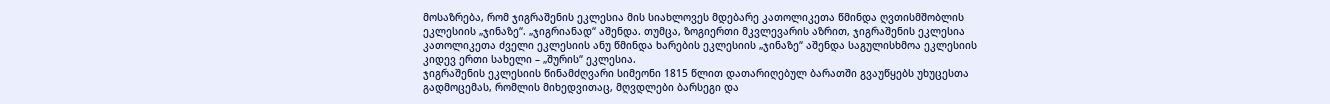მოსაზრება, რომ ჯიგრაშენის ეკლესია მის სიახლოვეს მდებარე კათოლიკეთა წმინდა ღვთისმშობლის ეკლესიის „ჯინაზე“. „ჯიგრიანად“ აშენდა. თუმცა, ზოგიერთი მკვლევარის აზრით, ჯიგრაშენის ეკლესია კათოლიკეთა ძველი ეკლესიის ანუ წმინდა ხარების ეკლესიის „ჯინაზე“ აშენდა საგულისხმოა ეკლესიის კიდევ ერთი სახელი – „შურის“ ეკლესია.
ჯიგრაშენის ეკლესიის წინამძღვარი სიმეონი 1815 წლით დათარიღებულ ბარათში გვაუწყებს უხუცესთა გადმოცემას, რომლის მიხედვითაც, მღვდლები ბარსეგი და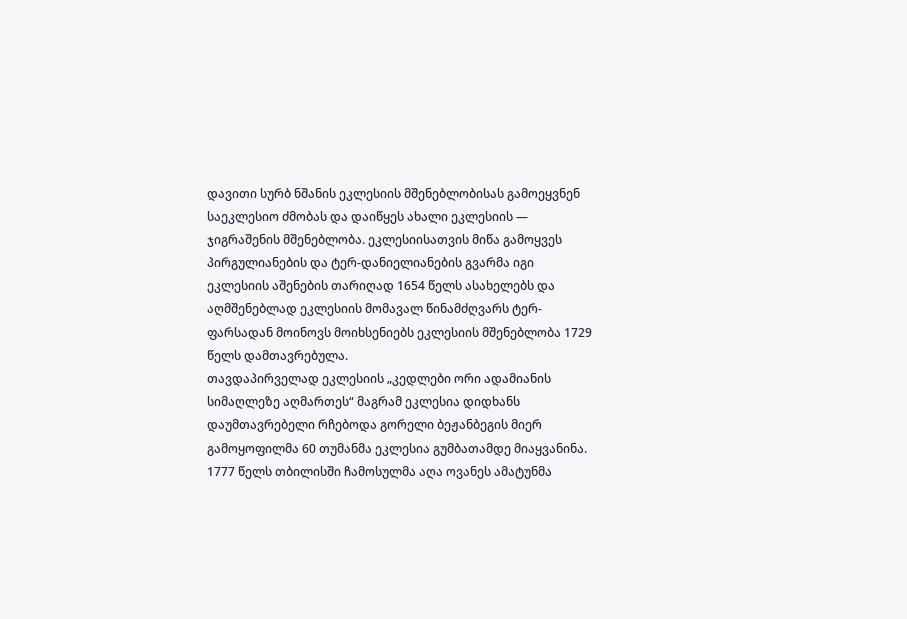დავითი სურბ ნშანის ეკლესიის მშენებლობისას გამოეყვნენ საეკლესიო ძმობას და დაიწყეს ახალი ეკლესიის — ჯიგრაშენის მშენებლობა. ეკლესიისათვის მიწა გამოყვეს პირგულიანების და ტერ-დანიელიანების გვარმა იგი ეკლესიის აშენების თარიღად 1654 წელს ასახელებს და აღმშენებლად ეკლესიის მომავალ წინამძღვარს ტერ-ფარსადან მოინოვს მოიხსენიებს ეკლესიის მშენებლობა 1729 წელს დამთავრებულა.
თავდაპირველად ეკლესიის „კედლები ორი ადამიანის სიმაღლეზე აღმართეს“ მაგრამ ეკლესია დიდხანს დაუმთავრებელი რჩებოდა გორელი ბეჟანბეგის მიერ გამოყოფილმა 60 თუმანმა ეკლესია გუმბათამდე მიაყვანინა. 1777 წელს თბილისში ჩამოსულმა აღა ოვანეს ამატუნმა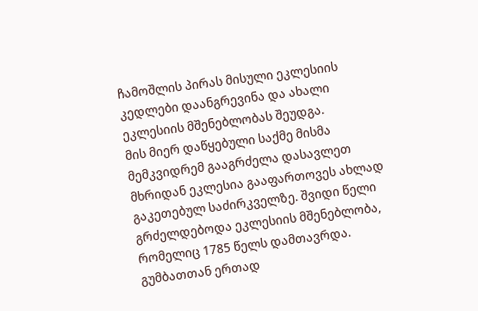ჩამოშლის პირას მისული ეკლესიის კედლები დაანგრევინა და ახალი ეკლესიის მშენებლობას შეუდგა.
მის მიერ დაწყებული საქმე მისმა მემკვიდრემ გააგრძელა დასავლეთ მხრიდან ეკლესია გააფართოვეს ახლად გაკეთებულ საძირკველზე. შვიდი წელი გრძელდებოდა ეკლესიის მშენებლობა, რომელიც 1785 წელს დამთავრდა. გუმბათთან ერთად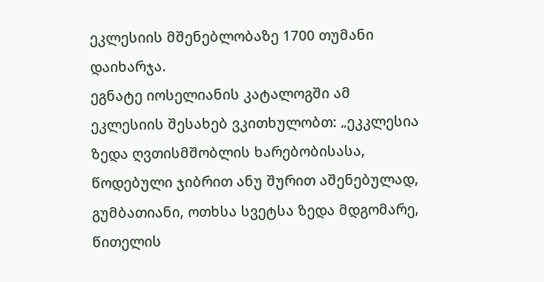ეკლესიის მშენებლობაზე 1700 თუმანი დაიხარჯა.
ეგნატე იოსელიანის კატალოგში ამ ეკლესიის შესახებ ვკითხულობთ: „ეკკლესია ზედა ღვთისმშობლის ხარებობისასა, წოდებული ჯიბრით ანუ შურით აშენებულად, გუმბათიანი, ოთხსა სვეტსა ზედა მდგომარე, წითელის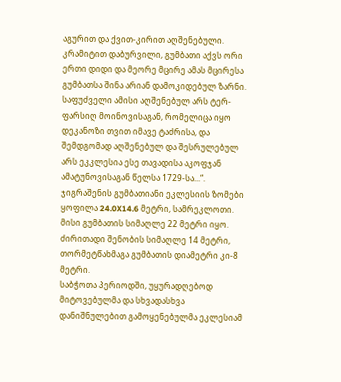აგურით და ქვით-კირით აღშენებული. კრამიტით დაბურვილი, გუმბათი აქვს ორი ერთი დიდი და მეორე მცირე ამას მცირესა გუმბათსა შინა არიან დამოკიდებულ ზარნი. საფუძველი ამისი აღშენებულ არს ტერ-ფარსიღ მოინოვისაგან, რომელიცა იყო დეკანოზი თვით იმავე ტაძრისა, და შემდგომად აღშენებულ და შესრულებულ არს ეკკლესია ესე თავადისა აკოფჯან ამატუნოვისაგან წელსა 1729-სა...“.
ჯიგრაშენის გუმბათიანი ეკლესიის ზომები ყოფილა 24.0X14.6 მეტრი, სამრეკლოთი. მისი გუმბათის სიმაღლე 22 მეტრი იყო. ძირითადი შენობის სიმაღლე 14 მეტრი, თორმეტწახმაგა გუმბათის დიამეტრი კი-8 მეტრი.
საბჭოთა პერიოდში, უყურადღებოდ მიტოვებულმა და სხვადასხვა დანიშნულებით გამოყენებულმა ეკლესიამ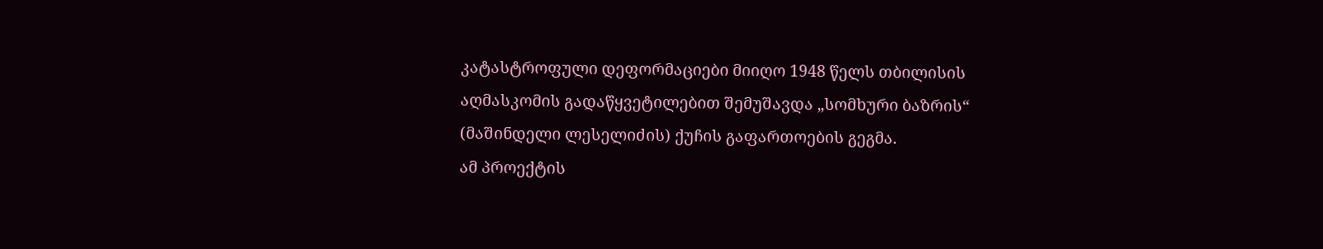კატასტროფული დეფორმაციები მიიღო 1948 წელს თბილისის აღმასკომის გადაწყვეტილებით შემუშავდა „სომხური ბაზრის“ (მაშინდელი ლესელიძის) ქუჩის გაფართოების გეგმა.
ამ პროექტის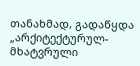თანახმად, გადაწყდა „არქიტექტურულ-მხატვრული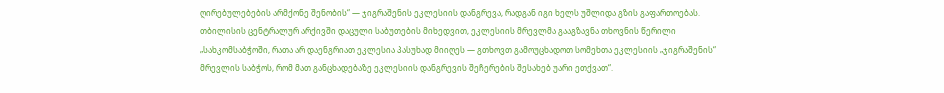ღირებულებების არმქონე შენობის“ — ჯიგრაშენის ეკლესიის დანგრევა, რადგან იგი ხელს უშლიდა გზის გაფართოებას.
თბილისის ცენტრალურ არქივში დაცული საბუთების მიხედვით, ეკლესიის მრევლმა გააგზავნა თხოვნის წერილი „სახკომსაბჭოში, რათა არ დაენგრიათ ეკლესია პასუხად მიიღეს — გთხოვთ გამოუცხადოთ სომეხთა ეკლესიის „ჯიგრაშენის“ მრევლის საბჭოს, რომ მათ განცხადებაზე ეკლესიის დანგრევის შეჩერების შესახებ უარი ეთქვათ“.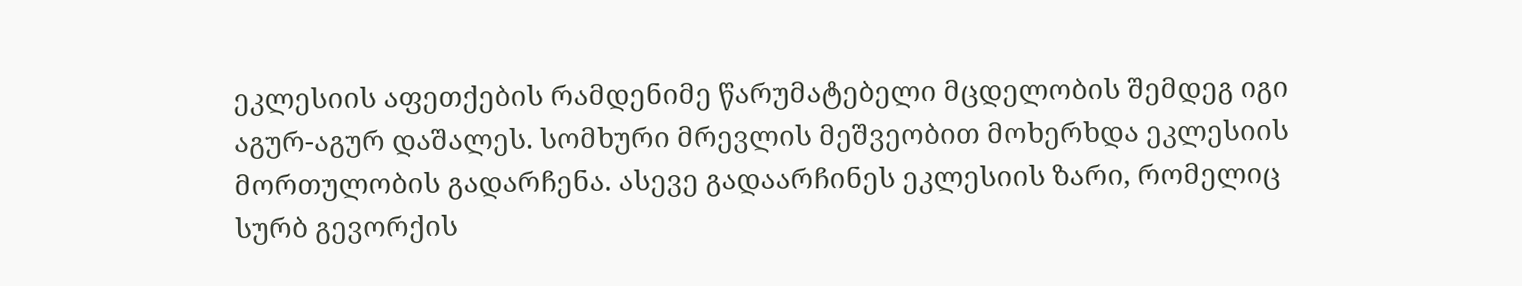ეკლესიის აფეთქების რამდენიმე წარუმატებელი მცდელობის შემდეგ იგი აგურ-აგურ დაშალეს. სომხური მრევლის მეშვეობით მოხერხდა ეკლესიის მორთულობის გადარჩენა. ასევე გადაარჩინეს ეკლესიის ზარი, რომელიც სურბ გევორქის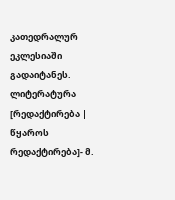კათედრალურ ეკლესიაში გადაიტანეს.
ლიტერატურა
[რედაქტირება | წყაროს რედაქტირება]- მ.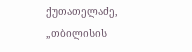ქუთათელაძე, „თბილისის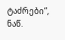ტაძრები“, ნაწ.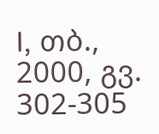I, თბ., 2000, გვ. 302-305